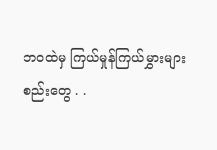ဘဝထဲမှ ကြယ်မှုန်ကြယ်မွှားများ
စည်းတွေ . .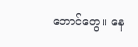ဘောင်တွေ။ နေ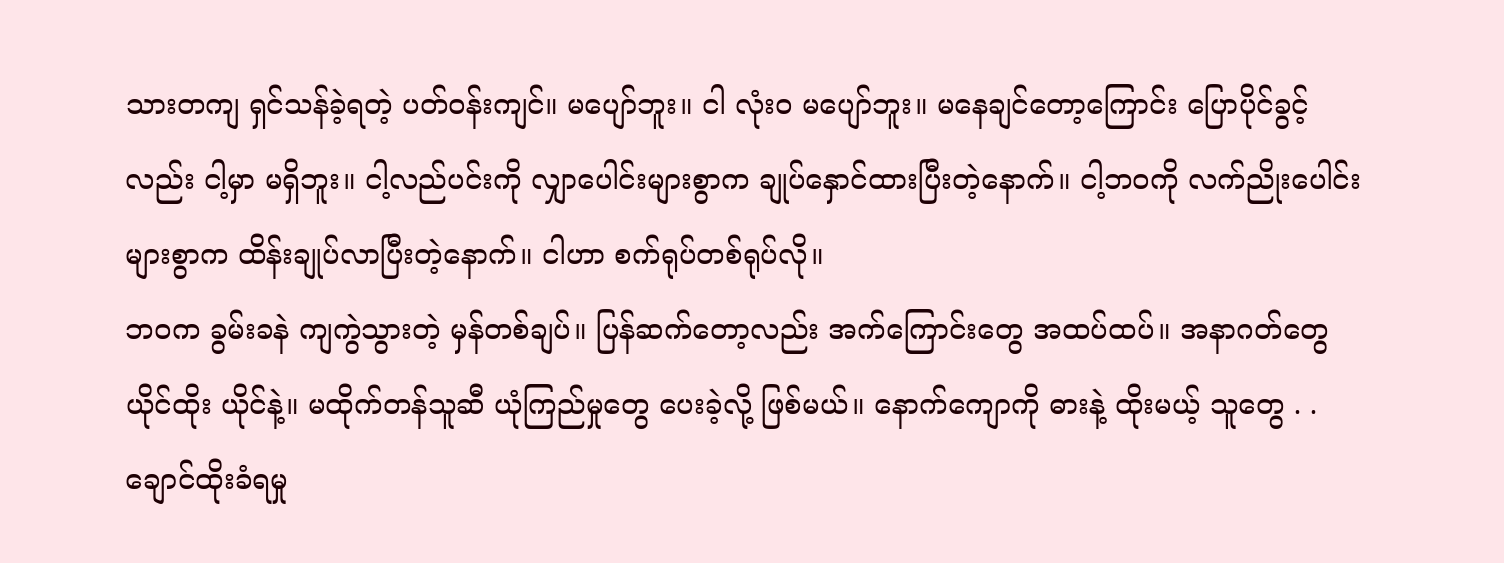သားတကျ ရှင်သန်ခဲ့ရတဲ့ ပတ်ဝန်းကျင်။ မပျော်ဘူး။ ငါ လုံးဝ မပျော်ဘူး။ မနေချင်တော့ကြောင်း ပြောပိုင်ခွင့်လည်း ငါ့မှာ မရှိဘူး။ ငါ့လည်ပင်းကို လျှာပေါင်းများစွာက ချုပ်နှောင်ထားပြီးတဲ့နောက်။ ငါ့ဘဝကို လက်ညိုးပေါင်းများစွာက ထိန်းချုပ်လာပြီးတဲ့နောက်။ ငါဟာ စက်ရုပ်တစ်ရုပ်လို။
ဘဝက ခွမ်းခနဲ ကျကွဲသွားတဲ့ မှန်တစ်ချပ်။ ပြန်ဆက်တော့လည်း အက်ကြောင်းတွေ အထပ်ထပ်။ အနာဂတ်တွေ ယိုင်ထိုး ယိုင်နဲ့။ မထိုက်တန်သူဆီ ယုံကြည်မှုတွေ ပေးခဲ့လို့ ဖြစ်မယ်။ နောက်ကျောကို ဓားနဲ့ ထိုးမယ့် သူတွေ . . ချောင်ထိုးခံရမှု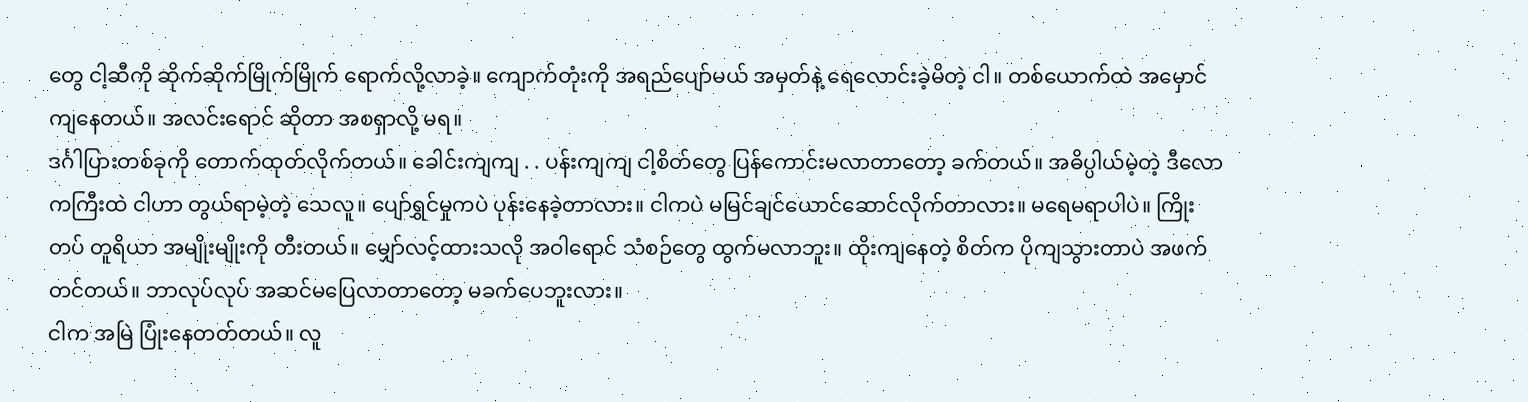တွေ ငါ့ဆီကို ဆိုက်ဆိုက်မြိုက်မြိုက် ရောက်လို့လာခဲ့။ ကျောက်တုံးကို အရည်ပျော်မယ် အမှတ်နဲ့ ရေလောင်းခဲ့မိတဲ့ ငါ။ တစ်ယောက်ထဲ အမှောင်ကျနေတယ်။ အလင်းရောင် ဆိုတာ အစရှာလို့ မရ။
ဒင်္ဂါပြားတစ်ခုကို တောက်ထုတ်လိုက်တယ်။ ခေါင်းကျကျ . . ပန်းကျကျ ငါ့စိတ်တွေ ပြန်ကောင်းမလာတာတော့ ခက်တယ်။ အဓိပ္ပါယ်မဲ့တဲ့ ဒီလောကကြီးထဲ ငါဟာ တွယ်ရာမဲ့တဲ့ သေလူ။ ပျော်ရွှင်မှုကပဲ ပုန်းနေခဲ့တာလား။ ငါကပဲ မမြင်ချင်ယောင်ဆောင်လိုက်တာလား။ မရေမရာပါပဲ။ ကြိုးတပ် တူရိယာ အမျိုးမျိုးကို တီးတယ်။ မျှော်လင့်ထားသလို အဝါရောင် သံစဉ်တွေ ထွက်မလာဘူး။ ထိုးကျနေတဲ့ စိတ်က ပိုကျသွားတာပဲ အဖက်တင်တယ်။ ဘာလုပ်လုပ် အဆင်မပြေလာတာတော့ မခက်ပေဘူးလား။
ငါက အမြဲ ပြုံးနေတတ်တယ်။ လူ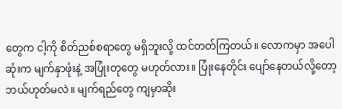တွေက ငါ့ကို စိတ်ညစ်စရာတွေ မရှိဘူးလို့ ထင်တတ်ကြတယ်။ လောကမှာ အပေါဆုံးက မျက်နှာဖုံးနဲ့ အပြုံးတုတွေ မဟုတ်လား။ ပြုံးနေတိုင်း ပျော်နေတယ်လို့တော့ ဘယ်ဟုတ်မလဲ။ မျက်ရည်တွေ ကျမှာဆိုး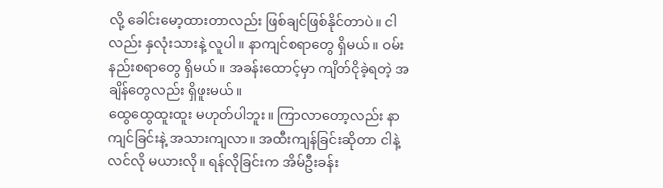လို့ ခေါင်းမော့ထားတာလည်း ဖြစ်ချင်ဖြစ်နိုင်တာပဲ။ ငါလည်း နှလုံးသားနဲ့ လူပါ။ နာကျင်စရာတွေ ရှိမယ်။ ဝမ်းနည်းစရာတွေ ရှိမယ်။ အခန်းထောင့်မှာ ကျိတ်ငိုခဲ့ရတဲ့ အချိန်တွေလည်း ရှိဖူးမယ်။
ထွေထွေထူးထူး မဟုတ်ပါဘူး။ ကြာလာတော့လည်း နာကျင်ခြင်းနဲ့ အသားကျလာ။ အထီးကျန်ခြင်းဆိုတာ ငါနဲ့ လင်လို မယားလို။ ရန်လိုခြင်းက အိမ်ဦးခန်း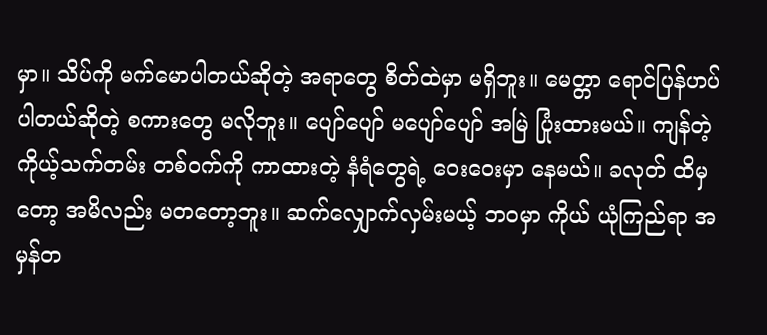မှာ။ သိပ်ကို မက်မောပါတယ်ဆိုတဲ့ အရာတွေ စိတ်ထဲမှာ မရှိဘူး။ မေတ္တာ ရောင်ပြန်ဟပ်ပါတယ်ဆိုတဲ့ စကားတွေ မလိုဘူး။ ပျော်ပျော် မပျော်ပျော် အမြဲ ပြုံးထားမယ်။ ကျန်တဲ့ ကိုယ့်သက်တမ်း တစ်ဝက်ကို ကာထားတဲ့ နံရံတွေရဲ့ ဝေးဝေးမှာ နေမယ်။ ခလုတ် ထိမှတော့ အမိလည်း မတတော့ဘူး။ ဆက်လျှောက်လှမ်းမယ့် ဘဝမှာ ကိုယ် ယုံကြည်ရာ အမှန်တ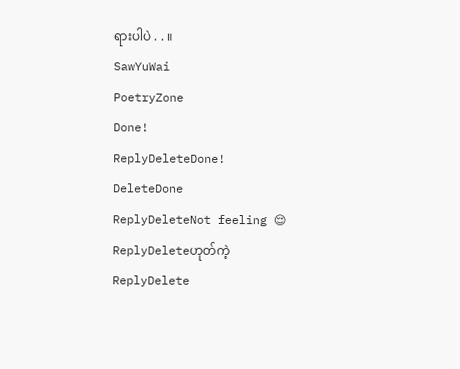ရားပါပဲ . . ။
SawYuWai
PoetryZone
Done!
ReplyDeleteDone!
DeleteDone
ReplyDeleteNot feeling 😌
ReplyDeleteဟုတ်ကဲ့
ReplyDelete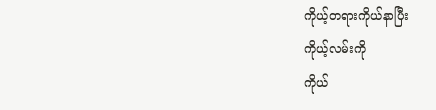ကိုယ့်တရားကိုယ်နာပြီး
ကိုယ့်လမ်းကို
ကိုယ်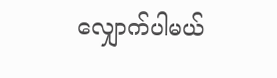လျှောက်ပါမယ်